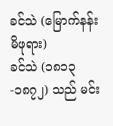ခင်သဲ (မြောက်နန်းမိဖုရား)
ခင်သဲ (၁၈၁၃-၁၈၇၂) သည် မင်း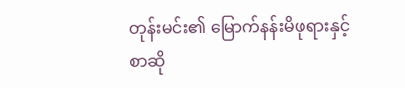တုန်းမင်း၏ မြောက်နန်းမိဖုရားနှင့် စာဆို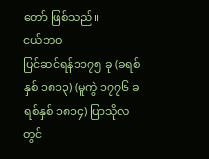တော် ဖြစ်သည်။
ငယ်ဘဝ
ပြင်ဆင်ရန်၁၁၇၅ ခု (ခရစ်နှစ် ၁၈၁၃) (မူကွဲ ၁၇၇၆ ခရစ်နှစ် ၁၈၁၄) ပြာသိုလတွင်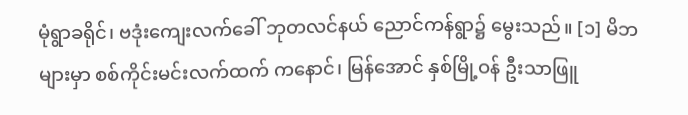မုံရွာခရိုင်၊ ဗဒုံးကျေးလက်ခေါ် ဘုတလင်နယ် ညောင်ကန်ရွာ၌ မွေးသည်။ [၁] မိဘများမှာ စစ်ကိုင်းမင်းလက်ထက် ကနောင်၊ မြန်အောင် နှစ်မြို့ဝန် ဦးသာဖြူ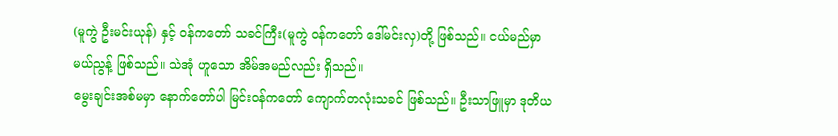(မူကွဲ ဦးမင်းယုန်) နှင့် ဝန်ကတော် သခင်ကြီး(မူကွဲ ဝန်ကတော် ဒေါ်မင်းလှ)တို့ ဖြစ်သည်။ ငယ်မည်မှာ မယ်ညွန့် ဖြစ်သည်။ သဲအုံ ဟူသော အိမ်အမည်လည်း ရှိသည်။
မွေးချင်းအစ်မမှာ နောက်တော်ပါ မြင်းဝန်ကတော် ကျောက်တလုံးသခင် ဖြစ်သည်။ ဦးသာဖြူမှာ ဒုတိယ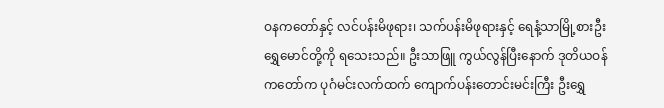ဝနကတော်နှင့် လင်ပန်းမိဖုရား၊ သက်ပန်းမိဖုရားနှင့် ရေနံ့သာမြို့စားဦးရွှေမောင်တို့ကို ရသေးသည်။ ဦးသာဖြူ ကွယ်လွန်ပြီးနောက် ဒုတိယဝန်ကတော်က ပုဂံမင်းလက်ထက် ကျောက်ပန်းတောင်းမင်းကြီး ဦးရွှေ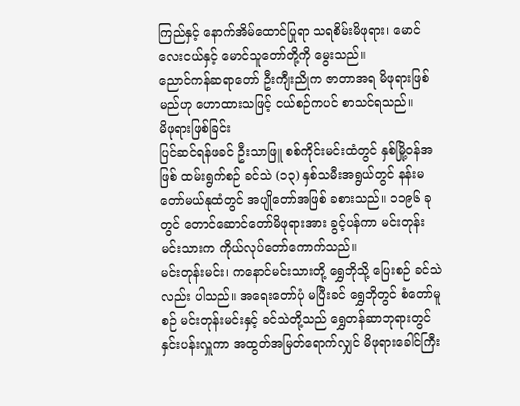ကြည်နှင့် နောက်အိမ်ထောင်ပြုရာ သရစိမ်းမိဖုရား၊ မောင်လေးငယ်နှင့် မောင်သူတော်တို့ကို မွေးသည်။
ညောင်ကန်ဆရာတော် ဦးကျီးညိုက ဇာတာအရ မိဖုရားဖြစ်မည်ဟု ဟောထားသဖြင့် ငယ်စဉ်ကပင် စာသင်ရသည်။
မိဖုရားဖြစ်ခြင်း
ပြင်ဆင်ရန်ဖခင် ဦးသာဖြူ စစ်ကိုင်းမင်းထံတွင် နှစ်မြို့ဝန်အဖြစ် ထမ်းရွက်စဉ် ခင်သဲ (၁၃) နှစ်သမီးအရွယ်တွင် နန်းမတော်မယ်နုထံတွင် အပျိုတော်အဖြစ် ခစားသည်။ ၁၁၉၆ ခုတွင် တောင်ဆောင်တော်မိဖုရားအား ခွင့်ပန်ကာ မင်းတုန်းမင်းသားက ကိုယ်လုပ်တော်ကောက်သည်။
မင်းတုန်းမင်း၊ ကနောင်မင်းသားတို့ ရွှေဘိုသို့ ပြေးစဉ် ခင်သဲလည်း ပါသည်။ အရေးတော်ပုံ မပြီးခင် ရွှေဘိုတွင် စံတော်မူစဉ် မင်းတုန်းမင်းနှင့် ခင်သဲတို့သည် ရွှေတန်ဆာဘုရားတွင် နှင်းပန်းလှူကာ အထွတ်အမြတ်ရောက်လျှင် မိဖုရားခေါင်ကြီး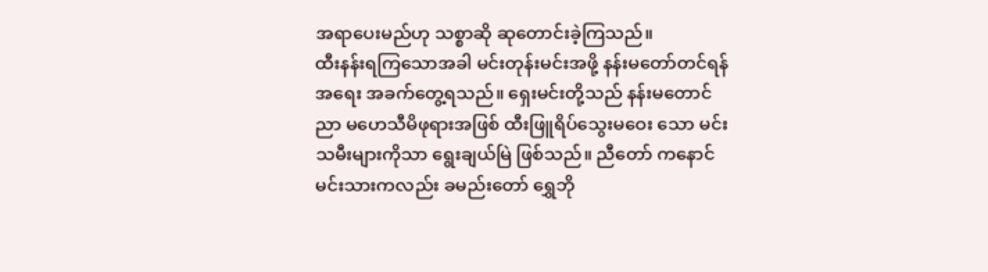အရာပေးမည်ဟု သစ္စာဆို ဆုတောင်းခဲ့ကြသည်။
ထီးနန်းရကြသောအခါ မင်းတုန်းမင်းအဖို့ နန်းမတော်တင်ရန်အရေး အခက်တွေ့ရသည်။ ရှေးမင်းတို့သည် နန်းမတောင်ညာ မဟေသီမိဖုရားအဖြစ် ထီးဖြူရိပ်သွေးမဝေး သော မင်းသမီးများကိုသာ ရွေးချယ်မြဲ ဖြစ်သည်။ ညီတော် ကနောင်မင်းသားကလည်း ခမည်းတော် ရွှေဘို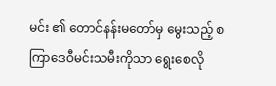မင်း ၏ တောင်နန်းမတော်မှ မွေးသည့် စကြာဒေဝီမင်းသမီးကိုသာ ရွေးစေလို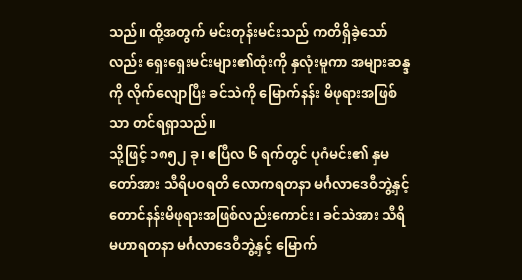သည်။ ထို့အတွက် မင်းတုန်းမင်းသည် ကတိရှိခဲ့သော်လည်း ရှေးရှေးမင်းများ၏ထုံးကို နှလုံးမူကာ အများဆန္ဒကို လိုက်လျောပြီး ခင်သဲကို မြောက်နန်း မိဖုရားအဖြစ်သာ တင်ရရှာသည်။
သို့ဖြင့် ၁၈၅၂ ခု၊ ဧပြီလ ၆ ရက်တွင် ပုဂံမင်း၏ နှမတော်အား သီရိပဝရတိ လောကရတနာ မင်္ဂလာဒေဝီဘွဲ့နှင့် တောင်နန်းမိဖုရားအဖြစ်လည်းကောင်း၊ ခင်သဲအား သီရိမဟာရတနာ မင်္ဂလာဒေဝီဘွဲ့နှင့် မြောက်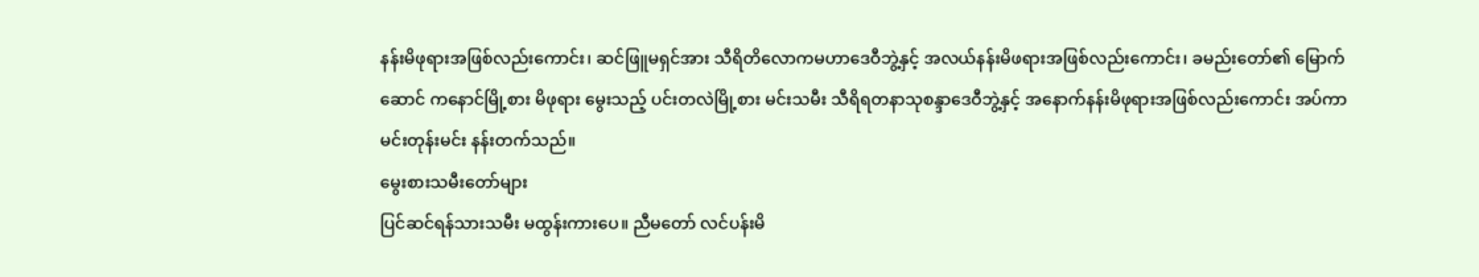နန်းမိဖုရားအဖြစ်လည်းကောင်း၊ ဆင်ဖြူမရှင်အား သီရိတိလောကမဟာဒေဝီဘွဲ့နှင့် အလယ်နန်းမိဖရားအဖြစ်လည်းကောင်း၊ ခမည်းတော်၏ မြောက်ဆောင် ကနောင်မြို့စား မိဖုရား မွေးသည့် ပင်းတလဲမြို့စား မင်းသမီး သီရိရတနာသုစန္ဒာဒေဝီဘွဲ့နှင့် အနောက်နန်းမိဖုရားအဖြစ်လည်းကောင်း အပ်ကာ မင်းတုန်းမင်း နန်းတက်သည်။
မွေးစားသမီးတော်များ
ပြင်ဆင်ရန်သားသမီး မထွန်းကားပေ။ ညီမတော် လင်ပန်းမိ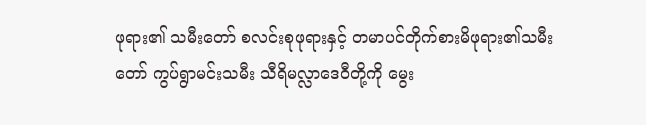ဖုရား၏ သမီးတော် စလင်းစုဖုရားနှင့် တမာပင်တိုက်စားမိဖုရား၏သမီးတော် ကွပ်ရွာမင်းသမီး သီရိမလ္လာဒေဝီတို့ကို မွေး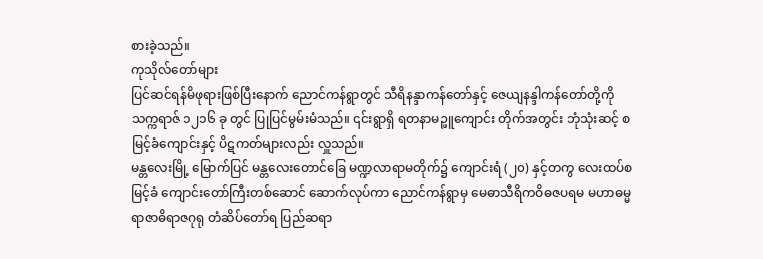စားခဲ့သည်။
ကုသိုလ်တော်များ
ပြင်ဆင်ရန်မိဖုရားဖြစ်ပြီးနောက် ညောင်ကန်ရွာတွင် သီရိနန္ဒာကန်တော်နှင့် ဇေယျနန္ဒါကန်တော်တို့ကို သက္ကရာဇ် ၁၂၁၆ ခု တွင် ပြုပြင်မွမ်းမံသည်။ ၎င်းရွာရှိ ရတနာမဉ္ဖူကျောင်း တိုက်အတွင်း ဘုံသုံးဆင့် စမြင့်ခံကျောင်းနှင့် ပိဋကတ်များလည်း လှူသည်။
မန္တလေးမြို့ မြောက်ပြင် မန္တလေးတောင်ခြေ မဏ္ဍလာရာမတိုက်၌ ကျောင်းရံ (၂၀) နှင့်တကွ လေးထပ်စမြင့်ခံ ကျောင်းတော်ကြီးတစ်ဆောင် ဆောက်လုပ်ကာ ညောင်ကန်ရွာမှ မေဓာသီရိကဝိဓဇပရမ မဟာဓမ္မရာဇာဓိရာဇဂုရု တံဆိပ်တော်ရ ပြည်ဆရာ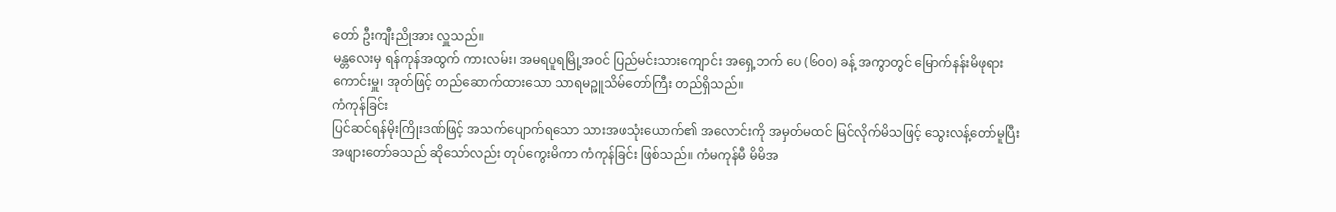တော် ဦးကျီးညိုအား လှူသည်။
မန္တလေးမှ ရန်ကုန်အထွက် ကားလမ်း၊ အမရပူရမြို့အဝင် ပြည်မင်းသားကျောင်း အရှေ့ဘက် ပေ (၆၀ဝ) ခန့် အကွာတွင် မြောက်နန်းမိဖုရား ကောင်းမှူ၊ အုတ်ဖြင့် တည်ဆောက်ထားသော သာရမဉ္ဖူသိမ်တော်ကြီး တည်ရှိသည်။
ကံကုန်ခြင်း
ပြင်ဆင်ရန်မိုးကြိုးဒဏ်ဖြင့် အသက်ပျောက်ရသော သားအဖသုံးယောက်၏ အလောင်းကို အမှတ်မထင် မြင်လိုက်မိသဖြင့် သွေးလန့်တော်မူပြီး အဖျားတော်ခသည် ဆိုသော်လည်း တုပ်ကွေးမိကာ ကံကုန်ခြင်း ဖြစ်သည်။ ကံမကုန်မီ မိမိအ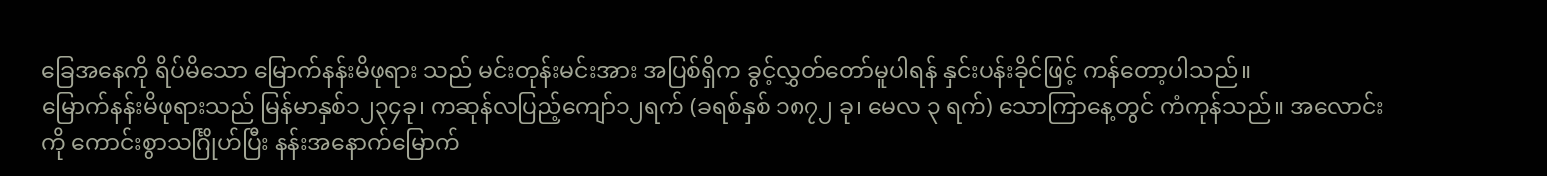ခြေအနေကို ရိပ်မိသော မြောက်နန်းမိဖုရား သည် မင်းတုန်းမင်းအား အပြစ်ရှိက ခွင့်လွှတ်တော်မူပါရန် နှင်းပန်းခိုင်ဖြင့် ကန်တော့ပါသည်။
မြောက်နန်းမိဖုရားသည် မြန်မာနှစ်၁၂၃၄ခု၊ ကဆုန်လပြည့်ကျော်၁၂ရက် (ခရစ်နှစ် ၁၈၇၂ ခု၊ မေလ ၃ ရက်) သောကြာနေ့တွင် ကံကုန်သည်။ အလောင်းကို ကောင်းစွာသင်္ဂြိုဟ်ပြီး နန်းအနောက်မြောက်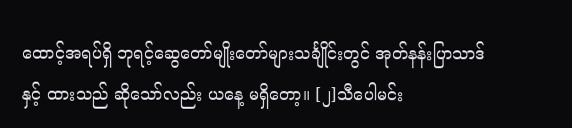ထောင့်အရပ်ရှိ ဘုရင့်ဆွေတော်မျိုးတော်များသင်္ချိုင်းတွင် အုတ်နန်းပြာသာဒ်နှင့် ထားသည် ဆိုသော်လည်း ယနေ့ မရှိတော့။ [၂]သီပေါမင်း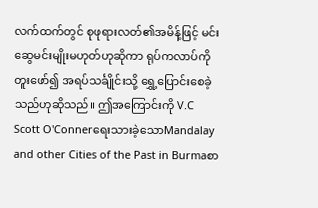လက်ထက်တွင် စုဖုရားလတ်၏အမိန့်ဖြင့် မင်းဆွေမင်းမျိုးမဟုတ်ဟုဆိုကာ ရုပ်ကလာပ်ကို တူးဖော်၍ အရပ်သင်္ချိုင်းသို့ ရွှေ့ပြောင်းစေခဲ့သည်ဟုဆိုသည်။ ဤအကြောင်းကို V.C Scott O'Connerရေးသားခဲ့သောMandalay and other Cities of the Past in Burmaစာ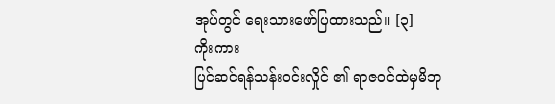အုပ်တွင် ရေးသားဖော်ပြထားသည်။ [၃]
ကိုးကား
ပြင်ဆင်ရန်သန်းဝင်းလှိုင် ၏ ရာဇဝင်ထဲမှမိဘု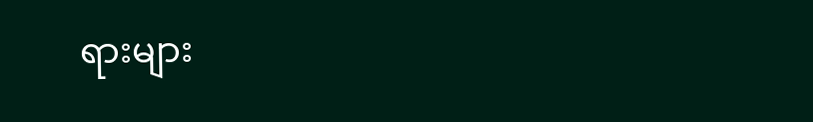ရားများ